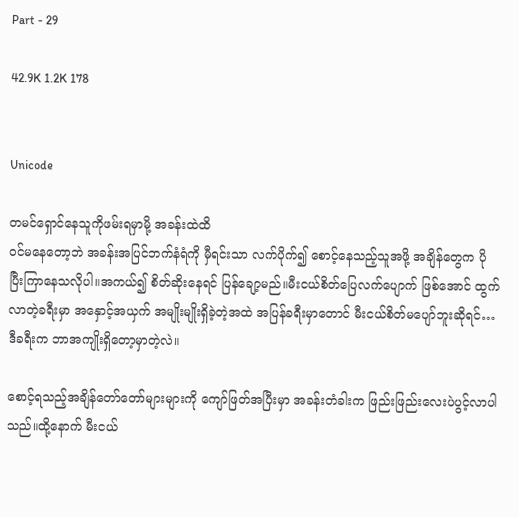Part - 29

42.9K 1.2K 178


Unicode

တမင်ရှောင်နေသူကိုဖမ်းရမှာမို့ အခန်းထဲထိ
ဝင်မနေတော့ဘဲ အခန်းအပြင်ဘက်နံရံကို မှီရင်းသာ လက်ပိုက်၍ စောင့်နေသည့်သူအဖို့ အချိန်တွေက ပိုပြီးကြာနေသလိုပါ။အကယ်၍ စိတ်ဆိုးနေရင် ပြန်ချော့မည်။မီးငယ်စိတ်ပြေလက်ပျောက် ဖြစ်အောင် ထွက်လာတဲ့ခရီးမှာ အနှောင့်အယှက် အမျိုးမျိုးရှိခဲ့တဲ့အထဲ အပြန်ခရီးမှာတောင် မီးငယ်စိတ်မပျော်ဘူးဆိုရင်…ဒီခရီးက ဘာအကျိုးရှိတော့မှာတဲ့လဲ။

စောင့်ရသည့်အချိန်တော်တော်များများကို ကျော်ဖြတ်အပြီးမှာ အခန်းတံခါးက ဖြည်းဖြည်းလေးပဲပွင့်လာပါသည်။ထို့နောက် မီးငယ်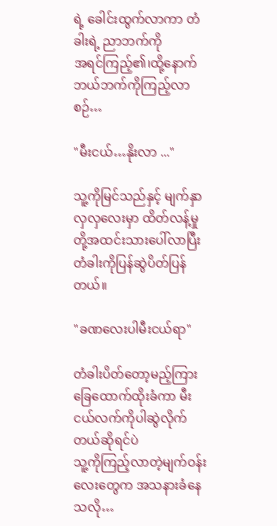ရဲ့ ခေါင်းထွက်လာကာ တံခါးရဲ့ ညာဘက်ကို
အရင်ကြည့်၏၊ထို့နောက် ဘယ်ဘက်ကိုကြည့်လာစဉ်…

"မီးငယ်…နိုးလာ ..."

သူ့ကိုမြင်သည်နှင့် မျက်နှာလှလှလေးမှာ ထိတ်လန့်မှုတို့အထင်းသားပေါ်လာပြီး တံခါးကိုပြန်ဆွဲပိတ်ပြန်တယ်။

"ခဏလေးပါမီးငယ်ရာ"

တံခါးပိတ်တော့မည့်ကြား ခြေထောက်ထိုးခံကာ မီးငယ်လက်ကိုပါဆွဲလိုက်တယ်ဆိုရင်ပဲ
သူ့ကိုကြည့်လာတဲ့မျက်ဝန်းလေးတွေက အသနားခံနေသလို…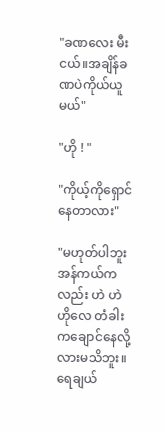"ခဏလေး မီးငယ်။အချိန်ခဏပဲကိုယ်ယူမယ်"

"ဟို ! "

"ကိုယ့်ကိုရှောင်နေတာလား"

"မဟုတ်ပါဘူးအန်ကယ်ကလည်း ဟဲ ဟဲ ဟိုလေ တံခါးကချောင်နေလို့လားမသိဘူး။ရေချယ်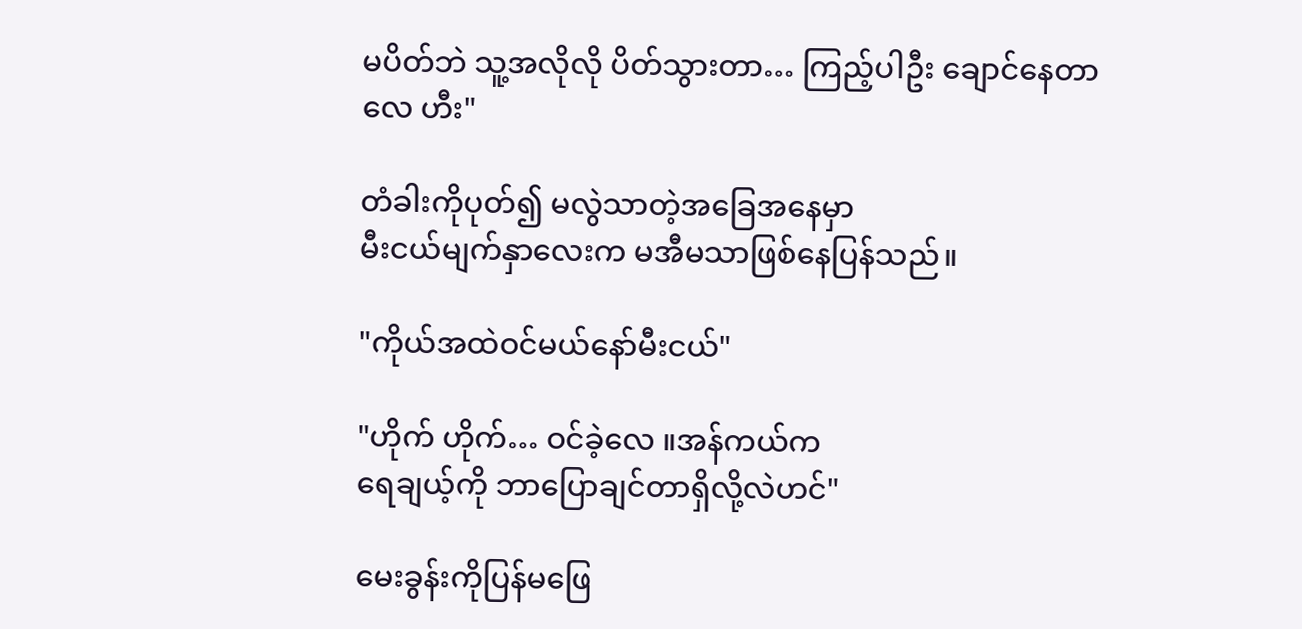မပိတ်ဘဲ သူ့အလိုလို ပိတ်သွားတာ… ကြည့်ပါဦး ချောင်နေတာလေ ဟီး"

တံခါးကိုပုတ်၍ မလွဲသာတဲ့အခြေအနေမှာ
မီးငယ်မျက်နှာလေးက မအီမသာဖြစ်နေပြန်သည်။

"ကိုယ်အထဲဝင်မယ်နော်မီးငယ်"

"ဟိုက် ဟိုက်… ဝင်ခဲ့လေ ။အန်ကယ်က
ရေချယ့်ကို ဘာပြောချင်တာရှိလို့လဲဟင်"

မေးခွန်းကိုပြန်မဖြေ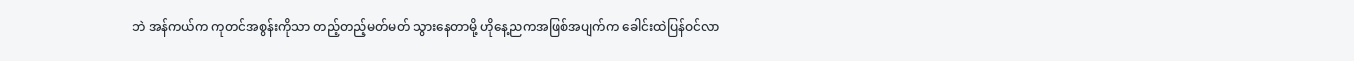ဘဲ အန်ကယ်က ကုတင်အစွန်းကိုသာ တည့်တည့်မတ်မတ် သွားနေတာမို့ ဟိုနေ့ညကအဖြစ်အပျက်က ခေါင်းထဲပြန်ဝင်လာ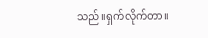သည်။ရှက်လိုက်တာ။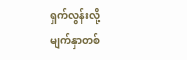ရှက်လွန်းလို့
မျက်နှာတစ်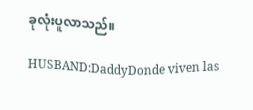ခုလုံးပူလာသည်။

HUSBAND:DaddyDonde viven las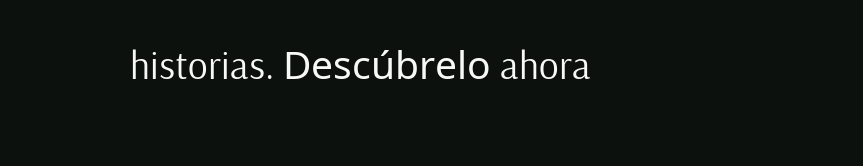historias. Descúbrelo ahora